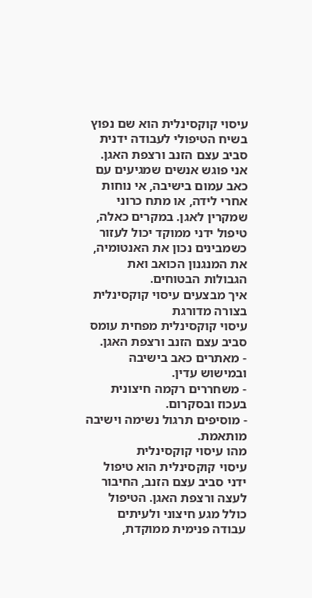עיסוי קוקסינלית הוא שם נפוץ בשיח הטיפולי לעבודה ידנית סביב עצם הזנב ורצפת האגן. אני פוגש אנשים שמגיעים עם כאב עמום בישיבה, אי נוחות אחרי לידה, או מתח כרוני שמקרין לאגן. במקרים כאלה, טיפול ידני ממוקד יכול לעזור כשמבינים נכון את האנטומיה, את המנגנון הכואב ואת הגבולות הבטוחים.
איך מבצעים עיסוי קוקסינלית בצורה מדורגת
עיסוי קוקסינלית מפחית עומס סביב עצם הזנב ורצפת האגן.
- מאתרים כאב בישיבה ובמישוש עדין.
- משחררים רקמה חיצונית בעכוז ובסקרום.
- מוסיפים תרגול נשימה וישיבה מותאמת.
מהו עיסוי קוקסינלית
עיסוי קוקסינלית הוא טיפול ידני סביב עצם הזנב, החיבור לעצה ורצפת האגן. הטיפול כולל מגע חיצוני ולעיתים עבודה פנימית ממוקדת,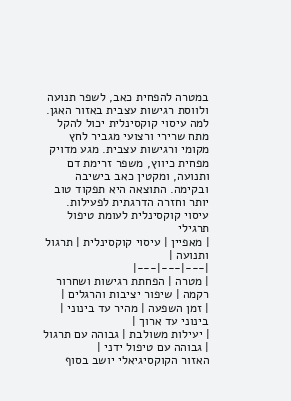במטרה להפחית כאב, לשפר תנועה ולווסת רגישות עצבית באזור האגן.
למה עיסוי קוקסינלית יכול להקל
מתח שרירי ורצועי מגביר לחץ מקומי ורגישות עצבית. מגע מדויק מפחית כיווץ, משפר זרימת דם ותנועה, ומקטין כאב בישיבה ובקימה. התוצאה היא תפקוד טוב יותר וחזרה הדרגתית לפעילות.
עיסוי קוקסינלית לעומת טיפול תרגילי
| מאפיין | עיסוי קוקסינלית | תרגול ותנועה |
|---|---|---|
| מטרה | הפחתת רגישות ושחרור רקמה | שיפור יציבות והרגלים |
| זמן השפעה | מהיר עד בינוני | בינוני עד ארוך |
| יעילות משולבת | גבוהה עם תרגול | גבוהה עם טיפול ידני |
האזור הקוקסיגיאלי יושב בסוף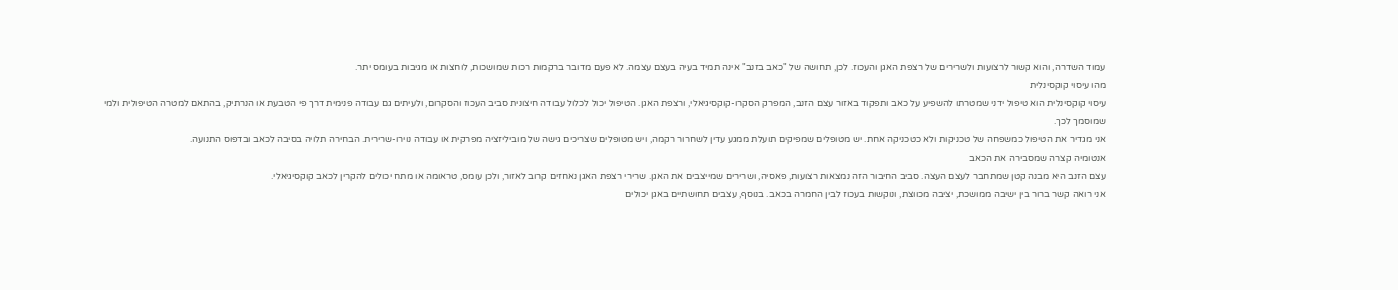עמוד השדרה, והוא קשור לרצועות ולשרירים של רצפת האגן והעכוז. לכן, תחושה של "כאב בזנב" אינה תמיד בעיה בעצם עצמה. לא פעם מדובר ברקמות רכות שמושכות, לוחצות או מגיבות בעומס יתר.
מהו עיסוי קוקסינלית
עיסוי קוקסינלית הוא טיפול ידני שמטרתו להשפיע על כאב ותפקוד באזור עצם הזנב, המפרק הסקרו-קוקסיגיאלי, ורצפת האגן. הטיפול יכול לכלול עבודה חיצונית סביב העכוז והסקרום, ולעיתים גם עבודה פנימית דרך פי הטבעת או הנרתיק, בהתאם למטרה הטיפולית ולמי שמוסמך לכך.
אני מגדיר את הטיפול כמשפחה של טכניקות ולא כטכניקה אחת. יש מטופלים שמפיקים תועלת ממגע עדין לשחרור רקמה, ויש מטופלים שצריכים גישה של מוביליזציה מפרקית או עבודה נוירו-שרירית. הבחירה תלויה בסיבה לכאב ובדפוס התנועה.
אנטומיה קצרה שמסבירה את הכאב
עצם הזנב היא מבנה קטן שמתחבר לעצם העצה. סביב החיבור הזה נמצאות רצועות, פאסיה, ושרירים שמייצבים את האגן. שרירי רצפת האגן נאחזים קרוב לאזור, ולכן עומס, טראומה או מתח יכולים להקרין לכאב קוקסיגיאלי.
אני רואה קשר ברור בין ישיבה ממושכת, יציבה מכווצת, ונוקשות בעכוז לבין החמרה בכאב. בנוסף, עצבים תחושתיים באגן יכולים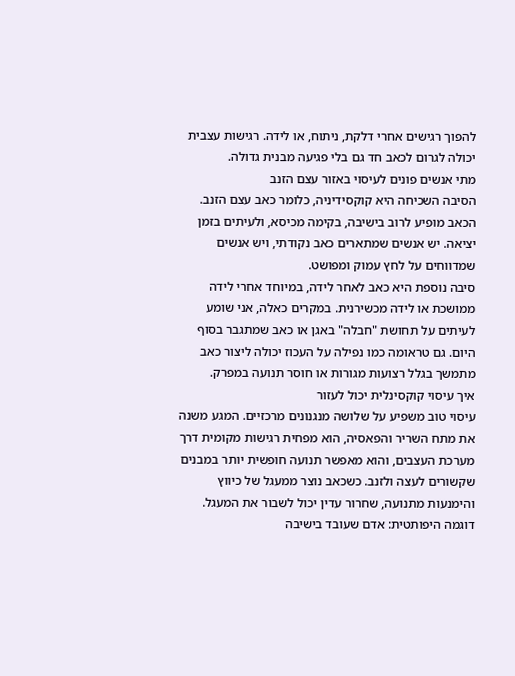להפוך רגישים אחרי דלקת, ניתוח, או לידה. רגישות עצבית יכולה לגרום לכאב חד גם בלי פגיעה מבנית גדולה.
מתי אנשים פונים לעיסוי באזור עצם הזנב
הסיבה השכיחה היא קוקסידיניה, כלומר כאב עצם הזנב. הכאב מופיע לרוב בישיבה, בקימה מכיסא, ולעיתים בזמן יציאה. יש אנשים שמתארים כאב נקודתי, ויש אנשים שמדווחים על לחץ עמוק ומפושט.
סיבה נוספת היא כאב לאחר לידה, במיוחד אחרי לידה ממושכת או לידה מכשירנית. במקרים כאלה, אני שומע לעיתים על תחושת "חבלה" באגן או כאב שמתגבר בסוף היום. גם טראומה כמו נפילה על העכוז יכולה ליצור כאב מתמשך בגלל רצועות מגורות או חוסר תנועה במפרק.
איך עיסוי קוקסינלית יכול לעזור
עיסוי טוב משפיע על שלושה מנגנונים מרכזיים. המגע משנה את מתח השריר והפאסיה, הוא מפחית רגישות מקומית דרך מערכת העצבים, והוא מאפשר תנועה חופשית יותר במבנים שקשורים לעצה ולזנב. כשכאב נוצר ממעגל של כיווץ והימנעות מתנועה, שחרור עדין יכול לשבור את המעגל.
דוגמה היפותטית: אדם שעובד בישיבה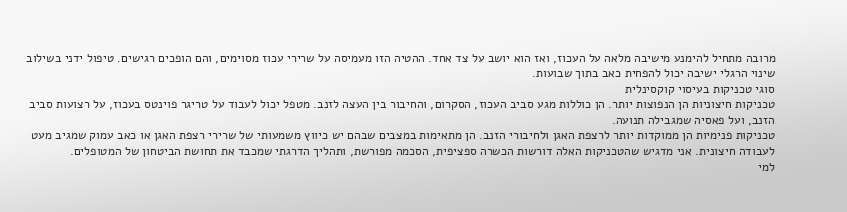מרובה מתחיל להימנע מישיבה מלאה על העכוז, ואז הוא יושב על צד אחד. ההטיה הזו מעמיסה על שרירי עכוז מסוימים, והם הופכים רגישים. טיפול ידני בשילוב שינוי הרגלי ישיבה יכול להפחית כאב בתוך שבועות.
סוגי טכניקות בעיסוי קוקסינלית
טכניקות חיצוניות הן הנפוצות יותר. הן כוללות מגע סביב העכוז, הסקרום, והחיבור בין העצה לזנב. מטפל יכול לעבוד על טריגר פוינטס בעכוז, על רצועות סביב הזנב, ועל פאסיה שמגבילה תנועה.
טכניקות פנימיות הן ממוקדות יותר לרצפת האגן ולחיבורי הזנב. הן מתאימות במצבים שבהם יש כיווץ משמעותי של שרירי רצפת האגן או כאב עמוק שמגיב מעט לעבודה חיצונית. אני מדגיש שהטכניקות האלה דורשות הכשרה ספציפית, הסכמה מפורשת, ותהליך הדרגתי שמכבד את תחושת הביטחון של המטופלים.
למי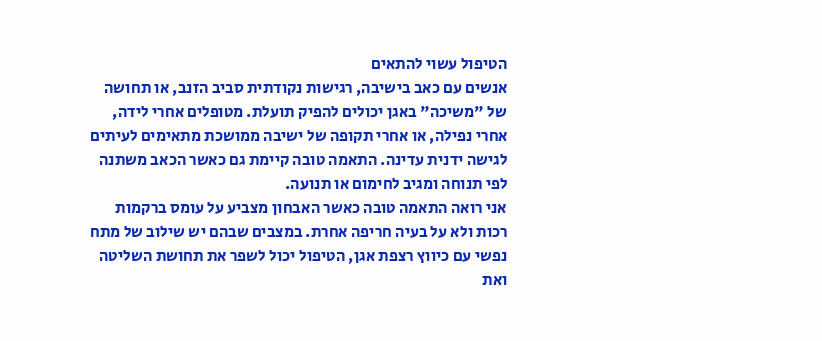הטיפול עשוי להתאים
אנשים עם כאב בישיבה, רגישות נקודתית סביב הזנב, או תחושה של "משיכה" באגן יכולים להפיק תועלת. מטופלים אחרי לידה, אחרי נפילה, או אחרי תקופה של ישיבה ממושכת מתאימים לעיתים לגישה ידנית עדינה. התאמה טובה קיימת גם כאשר הכאב משתנה לפי תנוחה ומגיב לחימום או תנועה.
אני רואה התאמה טובה כאשר האבחון מצביע על עומס ברקמות רכות ולא על בעיה חריפה אחרת. במצבים שבהם יש שילוב של מתח נפשי עם כיווץ רצפת אגן, הטיפול יכול לשפר את תחושת השליטה ואת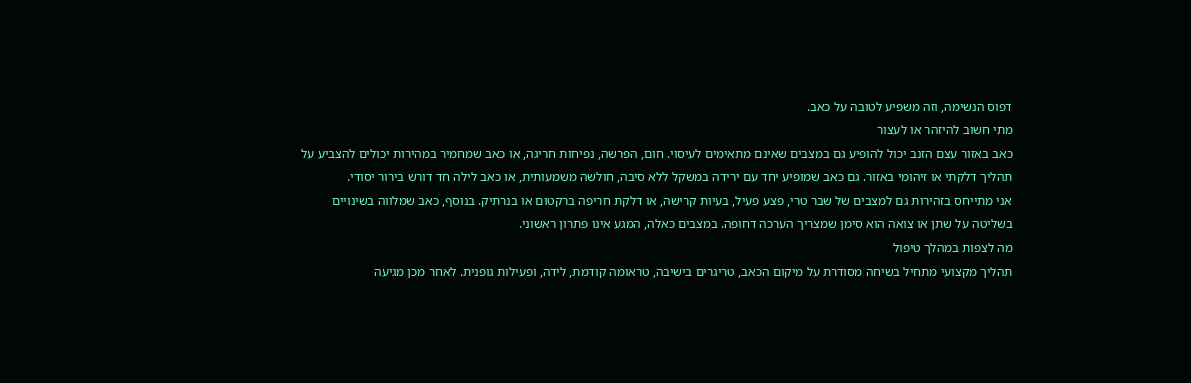דפוס הנשימה, וזה משפיע לטובה על כאב.
מתי חשוב להיזהר או לעצור
כאב באזור עצם הזנב יכול להופיע גם במצבים שאינם מתאימים לעיסוי. חום, הפרשה, נפיחות חריגה, או כאב שמחמיר במהירות יכולים להצביע על תהליך דלקתי או זיהומי באזור. גם כאב שמופיע יחד עם ירידה במשקל ללא סיבה, חולשה משמעותית, או כאב לילה חד דורש בירור יסודי.
אני מתייחס בזהירות גם למצבים של שבר טרי, פצע פעיל, בעיות קרישה, או דלקת חריפה ברקטום או בנרתיק. בנוסף, כאב שמלווה בשינויים בשליטה על שתן או צואה הוא סימן שמצריך הערכה דחופה. במצבים כאלה, המגע אינו פתרון ראשוני.
מה לצפות במהלך טיפול
תהליך מקצועי מתחיל בשיחה מסודרת על מיקום הכאב, טריגרים בישיבה, טראומה קודמת, לידה, ופעילות גופנית. לאחר מכן מגיעה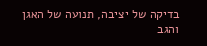בדיקה של יציבה, תנועה של האגן והגב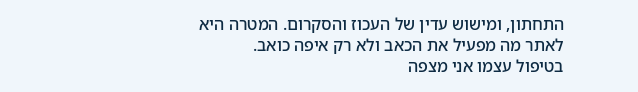התחתון, ומישוש עדין של העכוז והסקרום. המטרה היא לאתר מה מפעיל את הכאב ולא רק איפה כואב.
בטיפול עצמו אני מצפה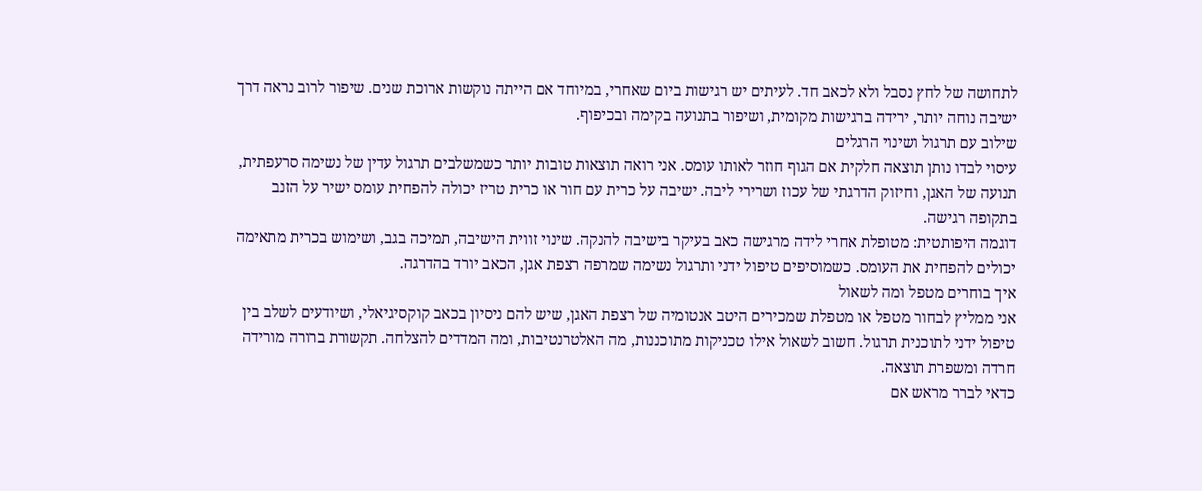לתחושה של לחץ נסבל ולא לכאב חד. לעיתים יש רגישות ביום שאחרי, במיוחד אם הייתה נוקשות ארוכת שנים. שיפור לרוב נראה דרך ישיבה נוחה יותר, ירידה ברגישות מקומית, ושיפור בתנועה בקימה ובכיפוף.
שילוב עם תרגול ושינוי הרגלים
עיסוי לבדו נותן תוצאה חלקית אם הגוף חוזר לאותו עומס. אני רואה תוצאות טובות יותר כשמשלבים תרגול עדין של נשימה סרעפתית, תנועה של האגן, וחיזוק הדרגתי של עכוז ושרירי ליבה. ישיבה על כרית עם חור או כרית טריז יכולה להפחית עומס ישיר על הזנב בתקופה רגישה.
דוגמה היפותטית: מטופלת אחרי לידה מרגישה כאב בעיקר בישיבה להנקה. שינוי זווית הישיבה, תמיכה בגב, ושימוש בכרית מתאימה יכולים להפחית את העומס. כשמוסיפים טיפול ידני ותרגול נשימה שמרפה רצפת אגן, הכאב יורד בהדרגה.
איך בוחרים מטפל ומה לשאול
אני ממליץ לבחור מטפל או מטפלת שמכירים היטב אנטומיה של רצפת האגן, שיש להם ניסיון בכאב קוקסיגיאלי, ושיודעים לשלב בין טיפול ידני לתוכנית תרגול. חשוב לשאול אילו טכניקות מתוכננות, מה האלטרנטיבות, ומה המדדים להצלחה. תקשורת ברורה מורידה חרדה ומשפרת תוצאה.
כדאי לברר מראש אם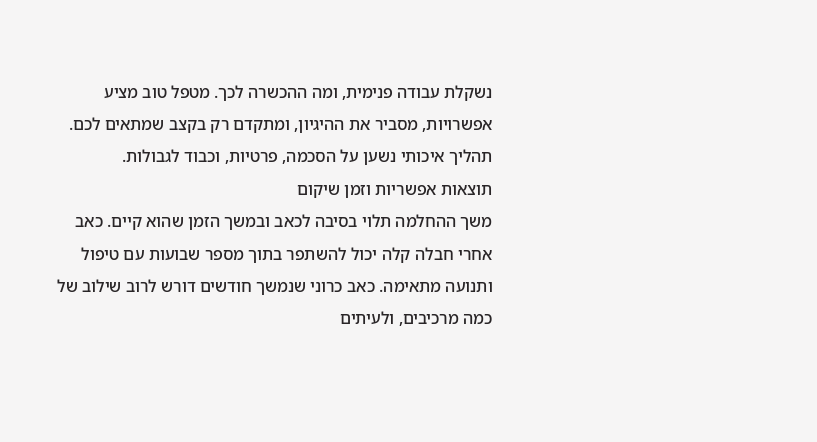נשקלת עבודה פנימית, ומה ההכשרה לכך. מטפל טוב מציע אפשרויות, מסביר את ההיגיון, ומתקדם רק בקצב שמתאים לכם. תהליך איכותי נשען על הסכמה, פרטיות, וכבוד לגבולות.
תוצאות אפשריות וזמן שיקום
משך ההחלמה תלוי בסיבה לכאב ובמשך הזמן שהוא קיים. כאב אחרי חבלה קלה יכול להשתפר בתוך מספר שבועות עם טיפול ותנועה מתאימה. כאב כרוני שנמשך חודשים דורש לרוב שילוב של כמה מרכיבים, ולעיתים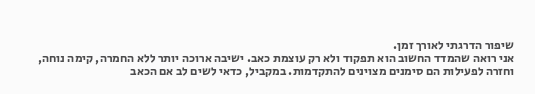שיפור הדרגתי לאורך זמן.
אני רואה שהמדד החשוב הוא תפקוד ולא רק עוצמת כאב. ישיבה ארוכה יותר ללא החמרה, קימה נוחה, וחזרה לפעילות הם סימנים מצוינים להתקדמות. במקביל, כדאי לשים לב אם הכאב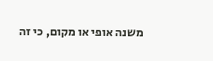משנה אופי או מקום, כי זה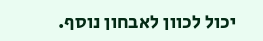יכול לכוון לאבחון נוסף.